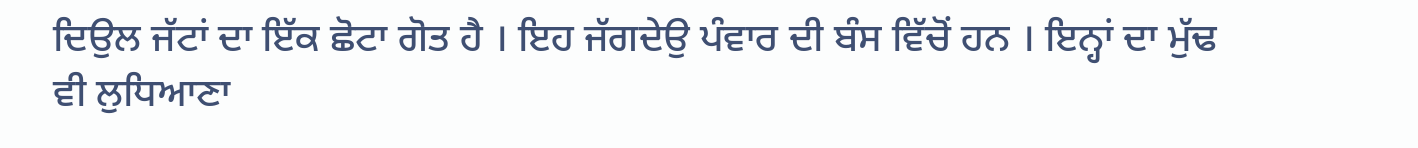ਦਿਉਲ ਜੱਟਾਂ ਦਾ ਇੱਕ ਛੋਟਾ ਗੋਤ ਹੈ । ਇਹ ਜੱਗਦੇਉ ਪੰਵਾਰ ਦੀ ਬੰਸ ਵਿੱਚੋਂ ਹਨ । ਇਨ੍ਹਾਂ ਦਾ ਮੁੱਢ ਵੀ ਲੁਧਿਆਣਾ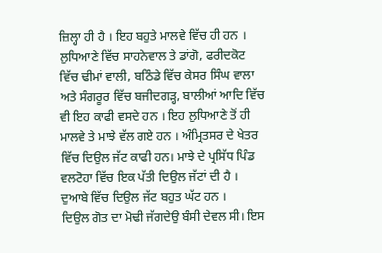ਜ਼ਿਲ੍ਹਾ ਹੀ ਹੈ । ਇਹ ਬਹੁਤੇ ਮਾਲਵੇ ਵਿੱਚ ਹੀ ਹਨ । ਲੁਧਿਆਣੇ ਵਿੱਚ ਸਾਹਨੇਵਾਲ ਤੇ ਡਾਂਗੋ, ਫਰੀਦਕੋਟ ਵਿੱਚ ਢੀਮਾਂ ਵਾਲੀ, ਬਠਿੰਡੇ ਵਿੱਚ ਕੇਸਰ ਸਿੰਘ ਵਾਲਾ ਅਤੇ ਸੰਗਰੂਰ ਵਿੱਚ ਬਜੀਦਗੜ੍ਹ, ਬਾਲੀਆਂ ਆਦਿ ਵਿੱਚ ਵੀ ਇਹ ਕਾਫੀ ਵਸਦੇ ਹਨ । ਇਹ ਲੁਧਿਆਣੇ ਤੋਂ ਹੀ ਮਾਲਵੇ ਤੇ ਮਾਝੇ ਵੱਲ ਗਏ ਹਨ । ਅੰਮ੍ਰਿਤਸਰ ਦੇ ਖੇਤਰ ਵਿੱਚ ਦਿਉਲ ਜੱਟ ਕਾਫੀ ਹਨ। ਮਾਝੇ ਦੇ ਪ੍ਰਸਿੱਧ ਪਿੰਡ ਵਲਟੋਹਾ ਵਿੱਚ ਇਕ ਪੱਤੀ ਦਿਉਲ ਜੱਟਾਂ ਦੀ ਹੈ । ਦੁਆਬੇ ਵਿੱਚ ਦਿਉਲ ਜੱਟ ਬਹੁਤ ਘੱਟ ਹਨ ।
ਦਿਉਲ ਗੋਤ ਦਾ ਮੋਢੀ ਜੱਗਦੇਉ ਬੰਸੀ ਦੇਵਲ ਸੀ। ਇਸ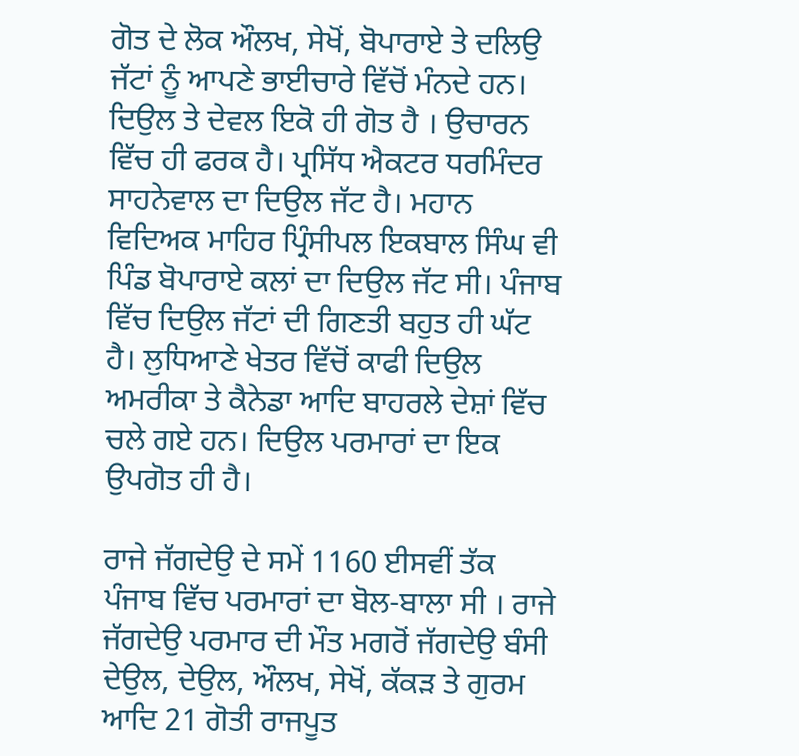ਗੋਤ ਦੇ ਲੋਕ ਔਲਖ, ਸੇਖੋਂ, ਬੋਪਾਰਾਏ ਤੇ ਦਲਿਉ ਜੱਟਾਂ ਨੂੰ ਆਪਣੇ ਭਾਈਚਾਰੇ ਵਿੱਚੋਂ ਮੰਨਦੇ ਹਨ। ਦਿਉਲ ਤੇ ਦੇਵਲ ਇਕੋ ਹੀ ਗੋਤ ਹੈ । ਉਚਾਰਨ ਵਿੱਚ ਹੀ ਫਰਕ ਹੈ। ਪ੍ਰਸਿੱਧ ਐਕਟਰ ਧਰਮਿੰਦਰ ਸਾਹਨੇਵਾਲ ਦਾ ਦਿਉਲ ਜੱਟ ਹੈ। ਮਹਾਨ ਵਿਦਿਅਕ ਮਾਹਿਰ ਪ੍ਰਿੰਸੀਪਲ ਇਕਬਾਲ ਸਿੰਘ ਵੀ ਪਿੰਡ ਬੋਪਾਰਾਏ ਕਲਾਂ ਦਾ ਦਿਉਲ ਜੱਟ ਸੀ। ਪੰਜਾਬ ਵਿੱਚ ਦਿਉਲ ਜੱਟਾਂ ਦੀ ਗਿਣਤੀ ਬਹੁਤ ਹੀ ਘੱਟ ਹੈ। ਲੁਧਿਆਣੇ ਖੇਤਰ ਵਿੱਚੋਂ ਕਾਫੀ ਦਿਉਲ ਅਮਰੀਕਾ ਤੇ ਕੈਨੇਡਾ ਆਦਿ ਬਾਹਰਲੇ ਦੇਸ਼ਾਂ ਵਿੱਚ ਚਲੇ ਗਏ ਹਨ। ਦਿਉਲ ਪਰਮਾਰਾਂ ਦਾ ਇਕ ਉਪਗੋਤ ਹੀ ਹੈ।

ਰਾਜੇ ਜੱਗਦੇਉ ਦੇ ਸਮੇਂ 1160 ਈਸਵੀਂ ਤੱਕ ਪੰਜਾਬ ਵਿੱਚ ਪਰਮਾਰਾਂ ਦਾ ਬੋਲ-ਬਾਲਾ ਸੀ । ਰਾਜੇ ਜੱਗਦੇਉ ਪਰਮਾਰ ਦੀ ਮੌਤ ਮਗਰੋਂ ਜੱਗਦੇਉ ਬੰਸੀ ਦੇਉਲ, ਦੇਉਲ, ਔਲਖ, ਸੇਖੋਂ, ਕੱਕੜ ਤੇ ਗੁਰਮ ਆਦਿ 21 ਗੋਤੀ ਰਾਜਪੂਤ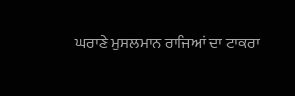ਘਰਾਣੇ ਮੁਸਲਮਾਨ ਰਾਜਿਆਂ ਦਾ ਟਾਕਰਾ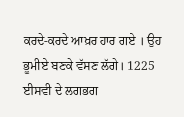ਕਰਦੇ-ਕਰਦੇ ਆਖ਼ਰ ਹਾਰ ਗਏ । ਉਹ ਭੂਮੀਏ ਬਣਕੇ ਵੱਸਣ ਲੱਗੇ। 1225 ਈਸਵੀ ਦੇ ਲਗਭਗ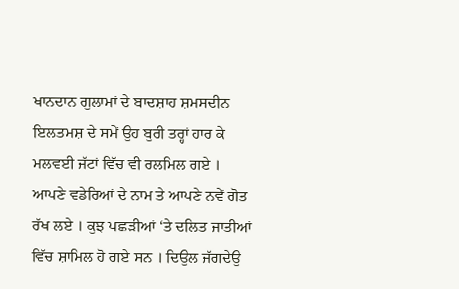ਖਾਨਦਾਨ ਗੁਲਾਮਾਂ ਦੇ ਬਾਦਸ਼ਾਹ ਸ਼ਮਸਦੀਨ ਇਲਤਮਸ਼ ਦੇ ਸਮੇਂ ਉਹ ਬੁਰੀ ਤਰ੍ਹਾਂ ਹਾਰ ਕੇ ਮਲਵਈ ਜੱਟਾਂ ਵਿੱਚ ਵੀ ਰਲਮਿਲ ਗਏ । ਆਪਣੇ ਵਡੇਰਿਆਂ ਦੇ ਨਾਮ ਤੇ ਆਪਣੇ ਨਵੇਂ ਗੋਤ ਰੱਖ ਲਏ । ਕੁਝ ਪਛੜੀਆਂ ‘ਤੇ ਦਲਿਤ ਜਾਤੀਆਂ ਵਿੱਚ ਸ਼ਾਮਿਲ ਹੋ ਗਏ ਸਨ । ਦਿਉਲ ਜੱਗਦੇਉ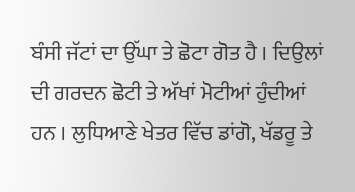ਬੰਸੀ ਜੱਟਾਂ ਦਾ ਉੱਘਾ ਤੇ ਛੋਟਾ ਗੋਤ ਹੈ । ਦਿਉਲਾਂ ਦੀ ਗਰਦਨ ਛੋਟੀ ਤੇ ਅੱਖਾਂ ਮੋਟੀਆਂ ਹੁੰਦੀਆਂ ਹਨ । ਲੁਧਿਆਣੇ ਖੇਤਰ ਵਿੱਚ ਡਾਂਗੋ, ਖੱਡਰੂ ਤੇ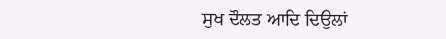ਸੁਖ ਦੌਲਤ ਆਦਿ ਦਿਉਲਾਂ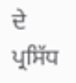ਦੇ ਪ੍ਰਸਿੱਧ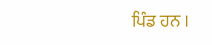ਪਿੰਡ ਹਨ ।